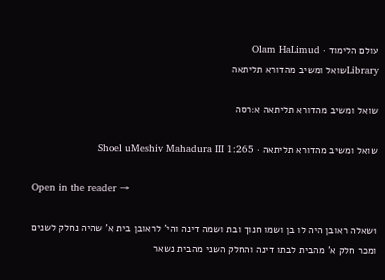עולם הלימוד · Olam HaLimud
Libraryשואל ומשיב מהדורא תליתאה

שואל ומשיב מהדורא תליתאה א:רסה

שואל ומשיב מהדורא תליתאה · Shoel uMeshiv Mahadura III 1:265

Open in the reader →

1שאלה ראובן היה לו בן ושמו חנוך ובת ושמה דינה והי' לראובן בית א' שהיה נחלק לשנים ומכר חלק א' מהבית לבתו דינה והחלק השני מהבית נשאר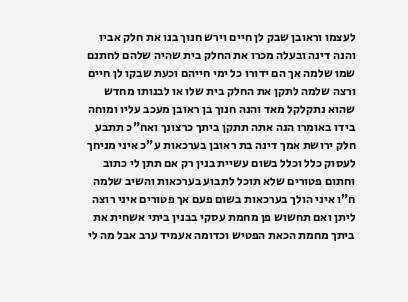לעצמו וראובן שבק לן חיים וירש חנוך בנו את חלק אביו והנה דינה ובעלה מכרו את החלק בית שהיה שלהם לחתנם שמו שלמה אך הם ידורו כל ימי חייהם וכעת שבקו לן חיים ורצה שלמה לתקן את החלק בית שלו או לבנותו מחדש שהוא נתקלקל מאד והנה חנוך בן ראובן מעכב עליו ומוחה בידו באומרו הנה אתה תתקן ביתך כרצונך ואח"כ תתבע חלק ירושת אמך דינה בת ראובן בערכאות ע"כ איני מניחך לעסוק כלל וכלל בשום עשיית בנין רק אם תתן לי כתוב וחתום פטורים שלא תוכל לתבוע בערכאות והשיב שלמה ח"ו איני הולך בערכאות בשום פעם אך פטורים איני רוצה ליתן ואם תחשוש פן מחמת עסקי בבנין ביתי אשחית את ביתך מחמת הכאת הפטיש וכדומה אעמיד ערב אבל מה לי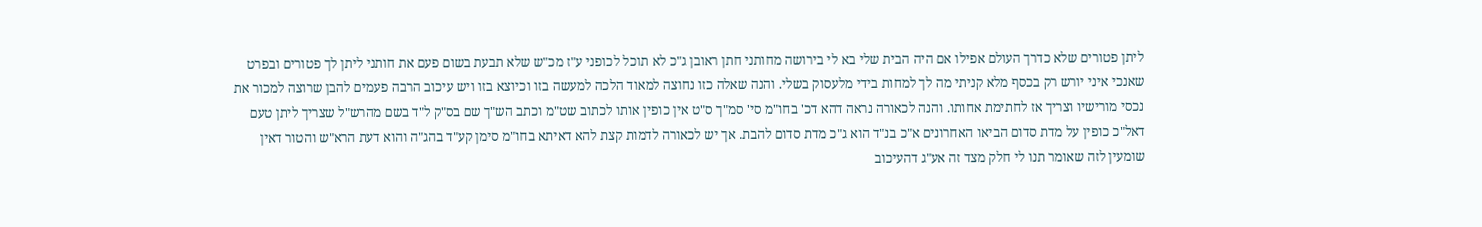ליתן פטורים שלא כדרך העולם אפילו אם היה הבית שלי בא לי בירושה מחותני חתן ראובן ג"כ לא תוכל לכופני ע"ז מכ"ש שלא תבעת בשום פעם את חותני ליתן לך פטורים ובפרט שאנכי איני יורש רק בכסף מלא קניתי מה לך למחות בידי מלעסוק בשלי. והנה שאלה כזו נחוצה למאוד הלכה למעשה בזו וכיוצא בזו ויש עיכוב הרבה פעמים להבן שרוצה למכור את נכסי מורישיו וצריך אז לחתימת אחותו. והנה לכאורה נראה דהא דכ' בחו"מ סי' סמ"ך ס"ט אין כופין אותו לכתוב שט"מ וכתב הש"ך שם בס"ק ל"ד בשם מהרש"ל שצריך ליתן טעם דאל"כ כופין על מדת סדום הביאו האחרונים א"כ בנ"ד הוא ג"כ מדת סדום להבת. אך יש לכאורה לדמות קצת להא דאיתא בחו"מ סימן קע"ד בהג"ה והוא דעת הרא"ש והטור דאין שומעין לזה שאומר תנו לי חלק מצד זה אע"ג דהעיכוב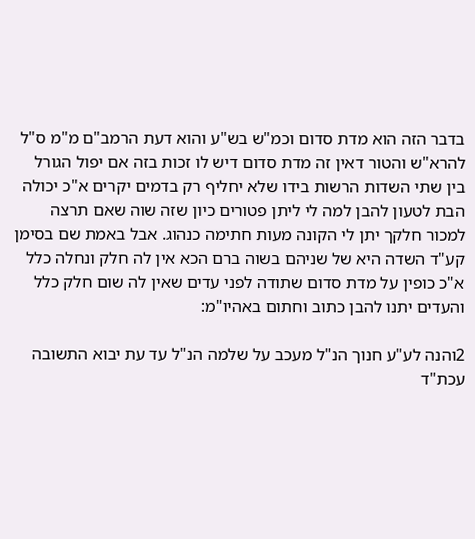בדבר הזה הוא מדת סדום וכמ"ש בש"ע והוא דעת הרמב"ם מ"מ ס"ל להרא"ש והטור דאין זה מדת סדום דיש לו זכות בזה אם יפול הגורל בין שתי השדות הרשות בידו שלא יחליף רק בדמים יקרים א"כ יכולה הבת לטעון להבן למה לי ליתן פטורים כיון שזה שוה שאם תרצה למכור חלקך יתן לי הקונה מעות חתימה כנהוג. אבל באמת שם בסימן קע"ד השדה היא של שניהם בשוה ברם הכא אין לה חלק ונחלה כלל א"כ כופין על מדת סדום שתודה לפני עדים שאין לה שום חלק כלל והעדים יתנו להבן כתוב וחתום באהיו"מ:

2והנה לע"ע חנוך הנ"ל מעכב על שלמה הנ"ל עד עת יבוא התשובה עכת"ד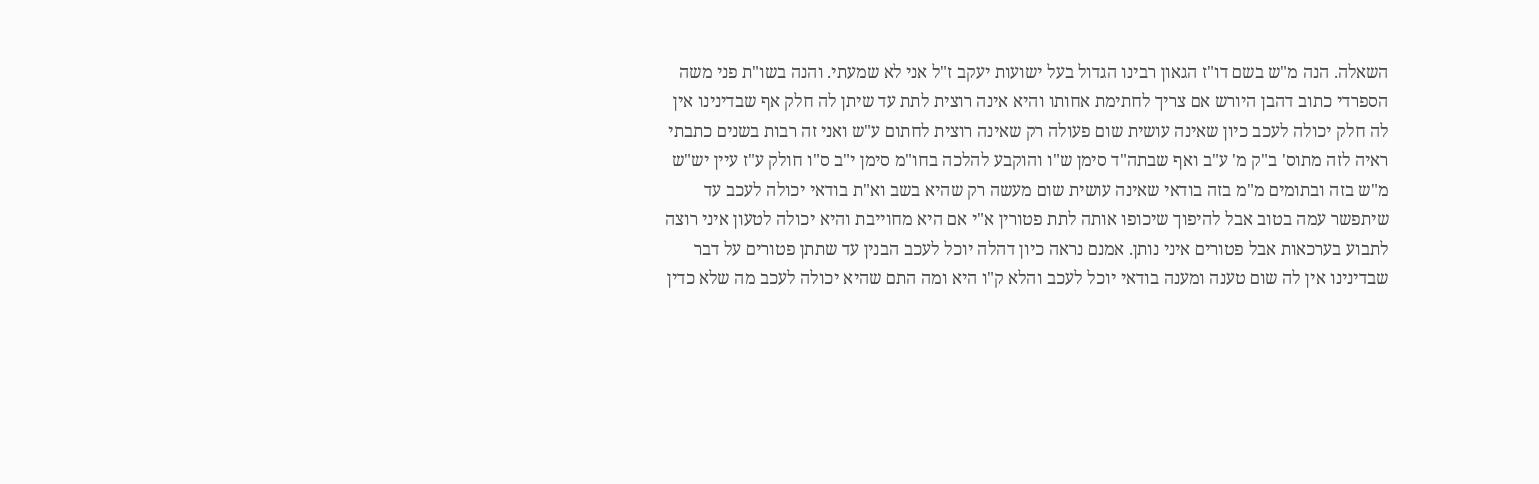השאלה. הנה מ"ש בשם דו"ז הגאון רבינו הגדול בעל ישועות יעקב ז"ל אני לא שמעתי. והנה בשו"ת פני משה הספרדי כתוב דהבן היורש אם צריך לחתימת אחותו והיא אינה רוצית לתת עד שיתן לה חלק אף שבדינינו אין לה חלק יכולה לעכב כיון שאינה עושית שום פעולה רק שאינה רוצית לחתום ע"ש ואני זה רבות בשנים כתבתי ראיה לזה מתוס' ב"ק מ' ע"ב ואף שבתה"ד סימן ש"ו והוקבע להלכה בחו"מ סימן י"ב ס"ו חולק ע"ז עיין יש"ש מ"ש בזה ובתומים מ"מ בזה בודאי שאינה עושית שום מעשה רק שהיא בשב וא"ת בודאי יכולה לעכב עד שיתפשר עמה בטוב אבל להיפוך שיכופו אותה לתת פטורין א"י אם היא מחוייבת והיא יכולה לטעון איני רוצה לתבוע בערכאות אבל פטורים איני נותן. אמנם נראה כיון דהלה יוכל לעכב הבנין עד שתתן פטורים על דבר שבדינינו אין לה שום טענה ומענה בודאי יוכל לעכב והלא ק"ו היא ומה התם שהיא יכולה לעכב מה שלא כדין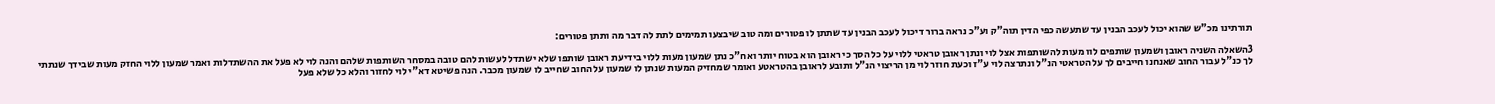תורתינו מכ"ש שהוא יכול לעכב הבנין עד שתעשה כפי הדין תוה"ק וע"כ נראה ברור דיכול לעכב הבנין עד שתתן לו פטורים ומה טוב שיבצעו תמימים לתת לה דבר מה ותתן פטורים:

3השאלה השניה ראובן ושמעון שותפים לוו מעות להשותפות אצל לוי ונתן ראובן טראטי ללוי על כל הסך כי ראובן הוא בטוח יותר ואח"כ נתן שמעון מעות ללוי בידיעת ראובן שותפו שלא ישתדל לעשות להם טובה במסחר השותפות שלהם והנה לוי לא פעל את ההשתדלות ואמר שמעון ללוי החזק מעות שבידך שנתתי לך כנ"ל עבור החוב שאנחנו חייבים לך על הטראטי הנ"ל ונתרצה לוי ע"ז וכעת חוזר לוי מן הריצוי הנ"ל ותובע לראובן בהטראטע ואומר שמחזיק המעות שנתן לו שמעון על החוב שחייב לו שמעון מכבר. הנה פשיטא דא"י לוי לחזור והלא כל שלא פעל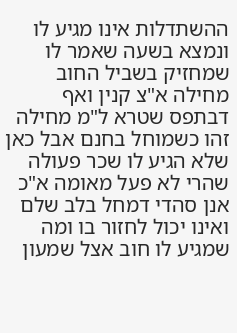ההשתדלות אינו מגיע לו ונמצא בשעה שאמר לו שמחזיק בשביל החוב מחילה א"צ קנין ואף דבתפס שטרא ל"מ מחילה זהו כשמוחל בחנם אבל כאן שלא הגיע לו שכר פעולה שהרי לא פעל מאומה א"כ אנן סהדי דמחל בלב שלם ואינו יכול לחזור בו ומה שמגיע לו חוב אצל שמעון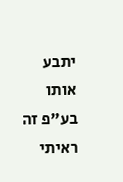יתבע אותו בע"פ זה ראיתי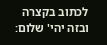לכתוב בקצרה ובזה יהי' שלום: